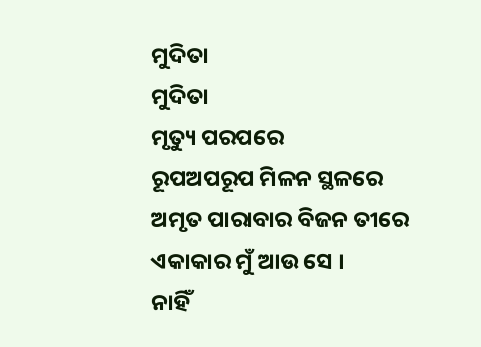ମୁଦିତା
ମୁଦିତା
ମୃତ୍ୟୁ ପରପରେ
ରୂପଅପରୂପ ମିଳନ ସ୍ଥଳରେ
ଅମୃତ ପାରାବାର ବିଜନ ତୀରେ
ଏକାକାର ମୁଁ ଆଉ ସେ ।
ନାହିଁ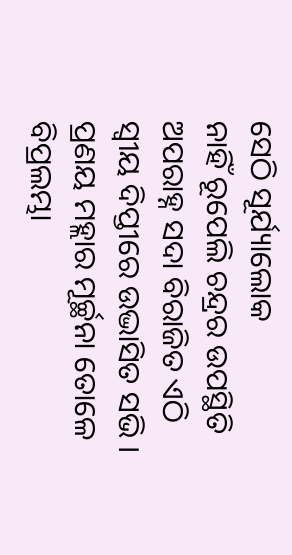ସେଠି ସୂର୍ଯ୍ୟାଲୋକ
ନାହିଁ ରୂପେଲି ଚନ୍ଦ୍ରର ଉପସ୍ଥିତି
ଅପରାହ୍ନ ସଦା ବିରାଜିତ ଏଠି
ସ୍ବୀୟ ଦିପ୍ତୀରେ ଉଦ୍ଭାସିତ ସଭି ।
ପ୍ରଣୟ ମହ୍ଲାର ମୂର୍ଚ୍ଛନା ତୋଳେ
ବିପ୍ରଲମ୍ଭା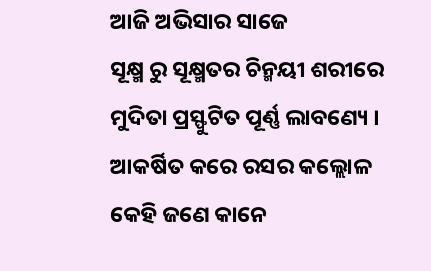ଆଜି ଅଭିସାର ସାଜେ
ସୂକ୍ଷ୍ମ ରୁ ସୂକ୍ଷ୍ମତର ଚିନ୍ମୟୀ ଶରୀରେ
ମୁଦିତା ପ୍ରସ୍ଫୁଟିତ ପୂର୍ଣ୍ଣ ଲାବଣ୍ୟେ ।
ଆକର୍ଷିତ କରେ ରସର କଲ୍ଲୋଳ
କେହି ଜଣେ କାନେ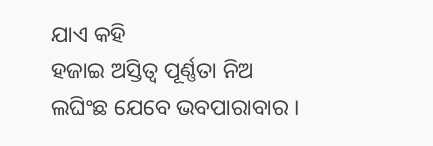ଯାଏ କହି
ହଜାଇ ଅସ୍ତିତ୍ବ ପୂର୍ଣ୍ଣତା ନିଅ
ଲଘିଂଛ ଯେବେ ଭବପାରାବାର ।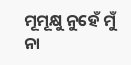ମୂମୂକ୍ଷୁ ନୁହେଁ ମୁଁ
ନା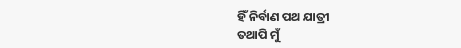ହିଁ ନିର୍ବାଣ ପଥ ଯାତ୍ରୀ
ତଥାପି ମୁଁ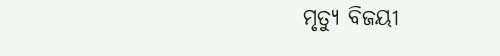ମୃତ୍ୟୁ ବିଜୟୀ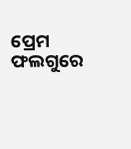ପ୍ରେମ ଫଲଗୁରେ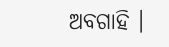ଅବଗାହି ।